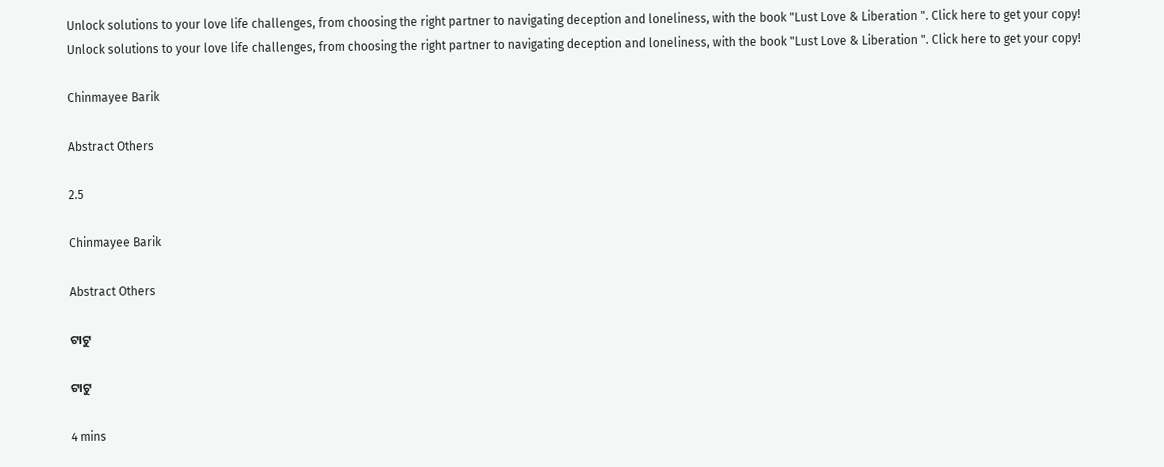Unlock solutions to your love life challenges, from choosing the right partner to navigating deception and loneliness, with the book "Lust Love & Liberation ". Click here to get your copy!
Unlock solutions to your love life challenges, from choosing the right partner to navigating deception and loneliness, with the book "Lust Love & Liberation ". Click here to get your copy!

Chinmayee Barik

Abstract Others

2.5

Chinmayee Barik

Abstract Others

ଟାଟୁ

ଟାଟୁ

4 mins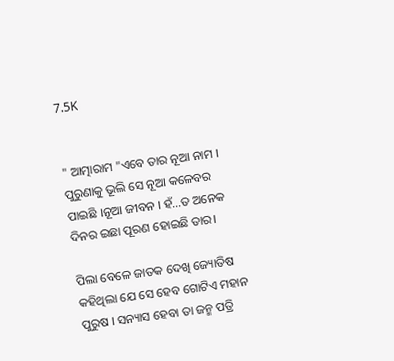7.5K


" ଆତ୍ମାରାମ "ଏବେ ତାର ନୂଆ ନାମ । ପୁରୁଣାକୁ ଭୂଲି ସେ ନୂଆ କଳେବର ପାଇଛି ।ନୂଆ ଜୀବନ । ହଁ...ତ ଅନେକ ଦିନର ଇଛା ପୂରଣ ହୋଇଛି ତାର।

ପିଲା ବେଳେ ଜାତକ ଦେଖି ଜ୍ୟୋତିଷ କହିଥିଲା ଯେ ସେ ହେବ ଗୋଟିଏ ମହାନ ପୁରୁଷ । ସନ୍ୟାସ ହେବା ତା ଜନ୍ମ ପତ୍ରି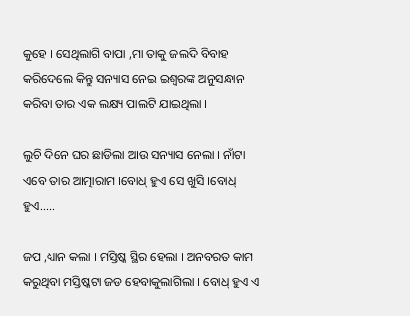କୁହେ । ସେଥିଲାଗି ବାପା ,ମା ତାକୁ ଜଲଦି ବିବାହ କରିଦେଲେ କିନ୍ତୁ ସନ୍ୟାସ ନେଇ ଇଶ୍ୱରଙ୍କ ଅନୁସନ୍ଧାନ କରିବା ତାର ଏକ ଲକ୍ଷ୍ୟ ପାଲଟି ଯାଇଥିଲା ।

ଲୁଚି ଦିନେ ଘର ଛାଡିଲା ଆଉ ସନ୍ୟାସ ନେଲା । ନାଁଟା ଏବେ ତାର ଆତ୍ମାରାମ ।ବୋଧ୍ ହୁଏ ସେ ଖୁସି ।ବୋଧ୍ ହୁଏ.....

ଜପ ,ଧ୍ୟାନ କଲା । ମସ୍ତିଷ୍କ ସ୍ଥିର ହେଲା । ଅନବରତ କାମ କରୁଥିବା ମସ୍ତିଷ୍କଟା ଜଡ ହେବାକୁଲାଗିଲା । ବୋଧ୍ ହୁଏ ଏ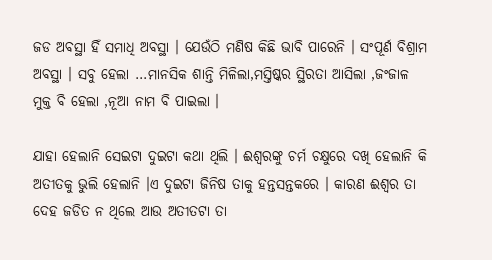ଜଡ ଅବସ୍ଥା ହିଁ ସମାଧି ଅବସ୍ଥା । ଯେଉଁଠି ମଣିଷ କିଛି ଭାବି ପାରେନି । ସଂପୂର୍ଣ ବିଶ୍ରାମ ଅବସ୍ଥା । ସବୁ ହେଲା ...ମାନସିକ ଶାନ୍ତି ମିଳିଲା,ମସ୍ତିଷ୍କର ସ୍ଥିରତା ଆସିଲା ,ଜଂଜାଳ ମୁକ୍ତ ବି ହେଲା ,ନୂଆ ନାମ ବି ପାଇଲା ।

ଯାହା ହେଲାନି ସେଇଟା ଦୁଇଟା କଥା ଥିଲି । ଈଶ୍ୱରଙ୍କୁ ଚର୍ମ ଚକ୍ଷୁରେ ଦଖି ହେଲାନି କି ଅତୀତକୁ ଭୁଲି ହେଲାନି ।ଏ ଦୁଇଟା ଜିନିଷ ତାକୁ ହନ୍ତସନ୍ତକରେ । କାରଣ ଈଶ୍ୱର ତା ଦେହ ଜଡିତ ନ ଥିଲେ ଆଉ ଅତୀତଟା ତା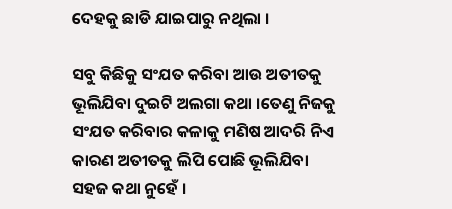ଦେହକୁ ଛାଡି ଯାଇପାରୁ ନଥିଲା ।

ସବୁ କିଛିକୁ ସଂଯତ କରିବା ଆଉ ଅତୀତକୁ ଭୂଲିଯିବା ଦୁଇଟି ଅଲଗା କଥା ।ତେଣୁ ନିଜକୁ ସଂଯତ କରିବାର କଳାକୁ ମଣିଷ ଆଦରି ନିଏ କାରଣ ଅତୀତକୁ ଲିପି ପୋଛି ଭୂଲିଯିବା ସହଜ କଥା ନୁହେଁ ।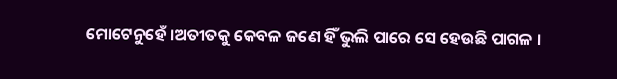ମୋଟେନୁହେଁ ।ଅତୀତକୁ କେବଳ ଜଣେ ହିଁ ଭୁଲି ପାରେ ସେ ହେଉଛି ପାଗଳ ।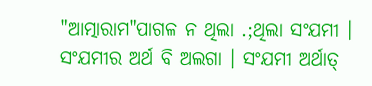"ଆତ୍ମାରାମ"ପାଗଳ ନ ଥିଲା .;ଥିଲା ସଂଯମୀ । ସଂଯମୀର ଅର୍ଥ ବି ଅଲଗା । ସଂଯମୀ ଅର୍ଥାତ୍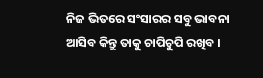ନିଜ ଭିତରେ ସଂସାରର ସବୁ ଭାବନା ଆସିବ କିନ୍ତୁ ତାକୁ ଚାପିଚୁପି ରଖିବ ।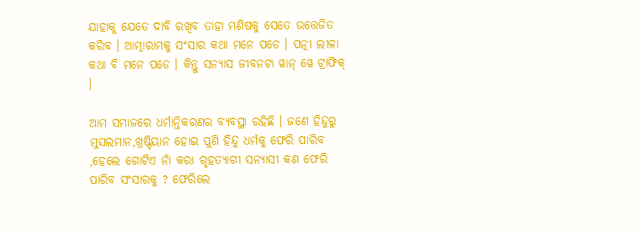ଯାହାକୁ ଯେତେ ଦାବି ରଖିବ ତାହା ମଣିଷକୁ ସେତେ ଉତ୍ତେଜିତ କରିବ । ଆତ୍ମାରାମକୁ ସଂସାର କଥା ମନେ ପଡେ । ପତ୍ନୀ ଲୀଳା କଥା ବି ମନେ ପଡେ । କିନ୍ତୁ ସନ୍ୟାସ ଜୀବନଟା ୱାନ୍ ୱେ ଟ୍ରାଫିକ୍ ।

ଆମ ସମାଜରେ ଧର୍ମାନ୍ତିକରଣର ବ୍ୟବସ୍ଥା ରହିଛି । ଜଣେ ହିନ୍ଦୁରୁ ମୁସଲମାନ,ଖ୍ରଷ୍ଟିୟାନ ହୋଇ ପୁଣି ହିନ୍ଦୁ ଧର୍ମକୁ ଫେରି ପାରିବ ,ହେଲେ ଗୋଟିଏ ନାଁ କରା ଗୃହତ୍ୟାଗୀ ସନ୍ୟାସୀ କଣ ଫେରି ପାରିବ ସଂସାରକୁ ? ଫେରିଲେ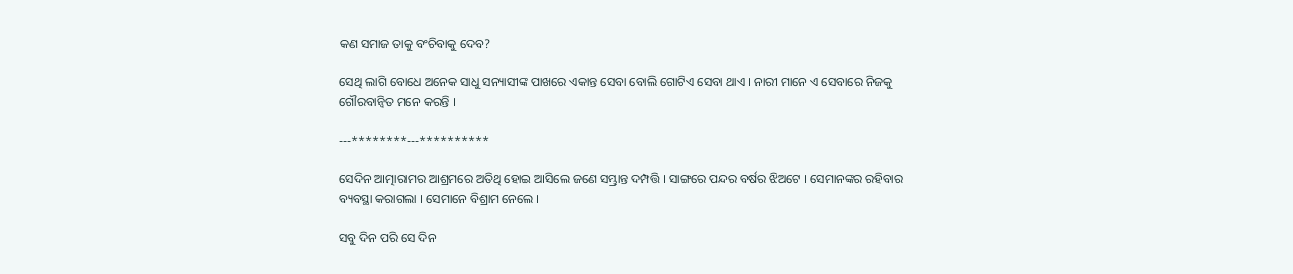କଣ ସମାଜ ତାକୁ ବଂଚିବାକୁ ଦେବ?

ସେଥି ଲାଗି ବୋଧେ ଅନେକ ସାଧୁ ସନ୍ୟାସୀଙ୍କ ପାଖରେ ଏକାନ୍ତ ସେବା ବୋଲି ଗୋଟିଏ ସେବା ଥାଏ । ନାରୀ ମାନେ ଏ ସେବାରେ ନିଜକୁ ଗୌରବାନ୍ୱିତ ମନେ କରନ୍ତି ।

---********---**********

ସେଦିନ ଆତ୍ମାରାମର ଆଶ୍ରମରେ ଅତିଥି ହୋଇ ଆସିଲେ ଜଣେ ସମ୍ଭ୍ରାନ୍ତ ଦମ୍ପତ୍ତି । ସାଙ୍ଗରେ ପନ୍ଦର ବର୍ଷର ଝିଅଟେ । ସେମାନଙ୍କର ରହିବାର ବ୍ୟବସ୍ଥା କରାଗଲା । ସେମାନେ ବିଶ୍ରାମ ନେଲେ ।

ସବୁ ଦିନ ପରି ସେ ଦିନ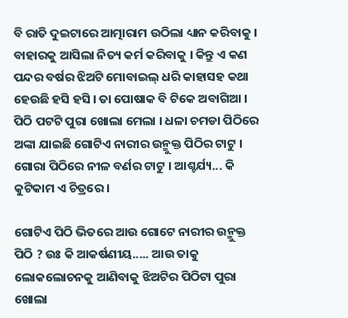ବି ରାତି ଦୁଇଟାରେ ଆତ୍ମାରାମ ଉଠିଲା ଧ୍ୟାନ କରିବାକୁ । ବାହାରକୁ ଆସିଲା ନିତ୍ୟ କର୍ମ କରିବାକୁ । କିନ୍ତୁ ଏ କଣ ପନ୍ଦର ବର୍ଷର ଝିଅଟି ମୋବାଇଲ୍ ଧରି କାହାସହ କଥା ହେଉଛି ହସି ହସି । ତା ପୋଷାକ ବି ଟିକେ ଅବାଗିଆ । ପିଠି ପଟଟି ପୁରା ଖୋଲା ମେଲା । ଧଳା ଚମଡା ପିଠିରେ ଅଙ୍କା ଯାଇଛି ଗୋଟିଏ ନାରୀର ଉନ୍ମୁକ୍ତ ପିଠିର ଟାଟୁ । ଗୋରା ପିଠିରେ ନୀଳ ବର୍ଣର ଟାଟୁ । ଆଶ୍ଚର୍ଯ୍ୟ... କି କୁଟିକାମ ଏ ଚିତ୍ରରେ ।

ଗୋଟିଏ ପିଠି ଭିତରେ ଆଉ ଗୋଟେ ନାରୀର ଉନ୍ମୁକ୍ତ ପିଠି ? ଉଃ କି ଆକର୍ଷଣୀୟ..... ଆଉ ତାକୁ ଲୋକଲୋଚନକୁ ଆଣିବାକୁ ଝିଅଟିର ପିଠିଟା ପୁରା ଖୋଲା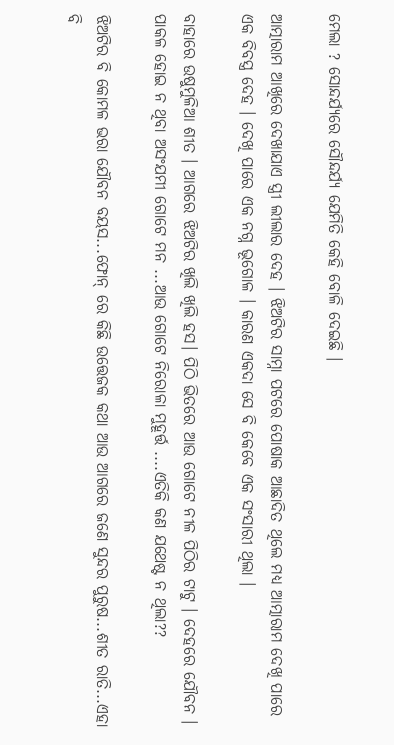ମେଲା ? ସୋନ୍ଦର୍ଯ୍ୟରେ ସୌନ୍ଦର୍ଯ୍ୟ ଯେମିତି କେହି ବୋଳି ଦେଇଛି ।

ଆତ୍ମାରାମ ଆଖିରେ ଦେଖାଯାଏ ସ୍ତ୍ରୀ ଲୀଲାର ଦେହ । ଝିଅଟିର ସାମ୍ନା ପଟରେ ପୋଷାକ ଆଛାଦିତ ଥିଲେ ମଧ୍ୟ ଆତ୍ମାରାମ ଦେଖି ପାରେ ଏକ ବିବସ୍ତ୍ର ଦେହ । ଦେଖି ପାରେ ଏକ ନଗ୍ନ ଭୂଗୋଳ । କାରଣ ଏକଦା ସେ ବି କେବେ ଏକ ସଂସାରୀ ଥିଲା ।

ବାହାରେ ଉଷୁମୁଳିଆ ଶୀତ । ଆଗରେ ଝିଅଟିର ଖିଲି ଖିଲି ହସ। ପିଠି ଭିତରେ ଆଉ ଗୋଟେ ନୀଳ ପିଠିର ଟାଟୁ । ଦେହରେ ଯୌବନ । ପାକଳ ହୋଇ ନ ଥିବା ଅସଂଯମୀ ଗୋଟେ ମନ ...ଆଉ ଗୋଟେ ନିରୋଳା ମୁହୂର୍ତ୍ତ ....ଏତିକି କଣ ଯଥେଷ୍ଟ ନ ଥିଲା??

ଝିଅଟିର ବି କୋମଳ ଭରା ଯୌବନ ବୟସ...ଫୋନ୍ ରେ କିଛି ଉତ୍ତେଜକ କଥା ଆଉ ଆଗରେ ଜଣେ ସୁନ୍ଦର ପୁରୁଷ...ଶୀତ ରାତି...ଏହା ବି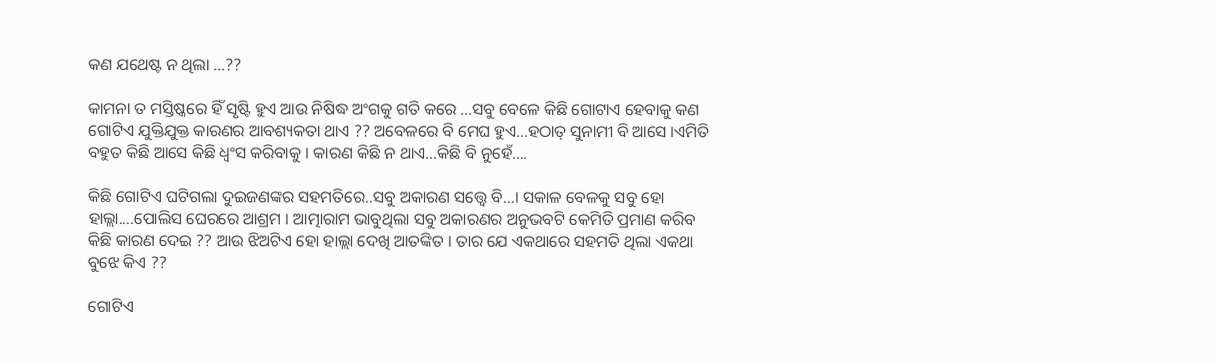କଣ ଯଥେଷ୍ଟ ନ ଥିଲା ...??

କାମନା ତ ମସ୍ତିଷ୍କରେ ହିଁ ସୃଷ୍ଟି ହୁଏ ଆଉ ନିଷିଦ୍ଧ ଅଂଗକୁ ଗତି କରେ ...ସବୁ ବେଳେ କିଛି ଗୋଟାଏ ହେବାକୁ କଣ ଗୋଟିଏ ଯୁକ୍ତିଯୁକ୍ତ କାରଣର ଆବଶ୍ୟକତା ଥାଏ ?? ଅବେଳରେ ବି ମେଘ ହୁଏ...ହଠାତ୍ ସୁନାମୀ ବି ଆସେ ।ଏମିତି ବହୁତ କିଛି ଆସେ କିଛି ଧ୍ୱଂସ କରିବାକୁ । କାରଣ କିଛି ନ ଥାଏ...କିଛି ବି ନୁହେଁ....

କିଛି ଗୋଟିଏ ଘଟିଗଲା ଦୁଇଜଣଙ୍କର ସହମତିରେ..ସବୁ ଅକାରଣ ସତ୍ତ୍ୱେ ବି...। ସକାଳ ବେଳକୁ ସବୁ ହୋ ହାଲ୍ଲା....ପୋଲିସ ଘେରରେ ଆଶ୍ରମ । ଆତ୍ମାରାମ ଭାବୁଥିଲା ସବୁ ଅକାରଣର ଅନୁଭବଟି କେମିତି ପ୍ରମାଣ କରିବ କିଛି କାରଣ ଦେଇ ?? ଆଉ ଝିଅଟିଏ ହୋ ହାଲ୍ଲା ଦେଖି ଆତଙ୍କିତ । ତାର ଯେ ଏକଥାରେ ସହମତି ଥିଲା ଏକଥା ବୁଝେ କିଏ ??

ଗୋଟିଏ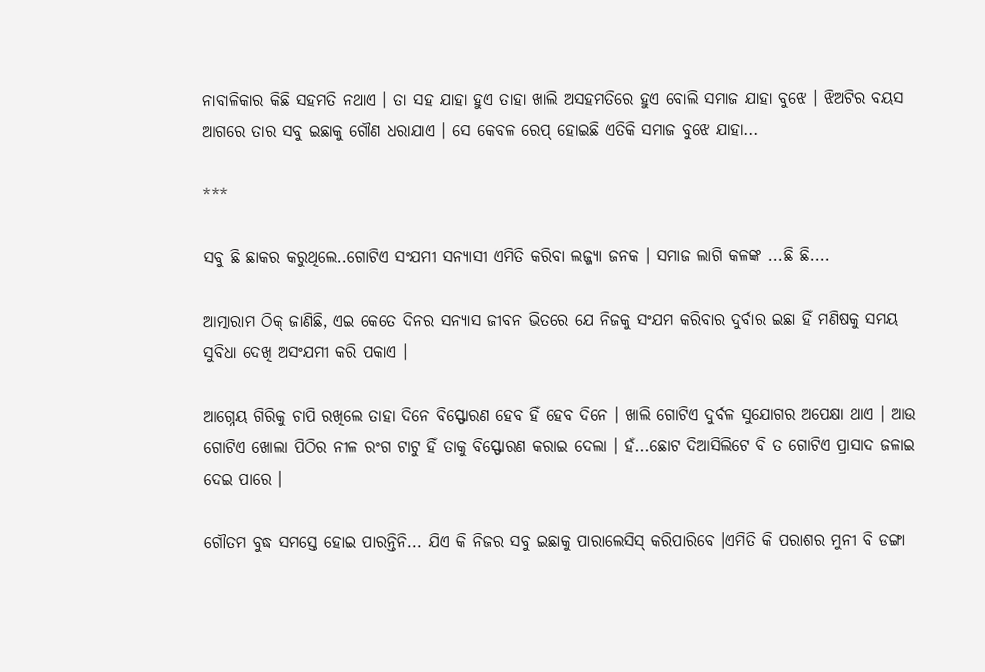ନାବାଳିକାର କିଛି ସହମତି ନଥାଏ । ତା ସହ ଯାହା ହୁଏ ତାହା ଖାଲି ଅସହମତିରେ ହୁଏ ବୋଲି ସମାଜ ଯାହା ବୁଝେ । ଝିଅଟିର ବୟସ ଆଗରେ ତାର ସବୁ ଇଛାକୁ ଗୌଣ ଧରାଯାଏ । ସେ କେବଳ ରେପ୍ ହୋଇଛି ଏତିକି ସମାଜ ବୁଝେ ଯାହା...

***

ସବୁ ଛି ଛାକର କରୁଥିଲେ..ଗୋଟିଏ ସଂଯମୀ ସନ୍ୟାସୀ ଏମିତି କରିବା ଲଜ୍ଜ୍ୟା ଜନକ । ସମାଜ ଲାଗି କଳଙ୍କ ...ଛି ଛି....

ଆତ୍ମାରାମ ଠିକ୍ ଜାଣିଛି, ଏଇ କେତେ ଦିନର ସନ୍ୟାସ ଜୀବନ ଭିତରେ ଯେ ନିଜକୁ ସଂଯମ କରିବାର ଦୁର୍ବାର ଇଛା ହିଁ ମଣିଷକୁ ସମୟ ସୁବିଧା ଦେଖି ଅସଂଯମୀ କରି ପକାଏ ।

ଆଗ୍ନେୟ ଗିରିକୁ ଚାପି ରଖିଲେ ତାହା ଦିନେ ବିସ୍ଫୋରଣ ହେବ ହିଁ ହେବ ଦିନେ । ଖାଲି ଗୋଟିଏ ଦୁର୍ବଳ ସୁଯୋଗର ଅପେକ୍ଷା ଥାଏ । ଆଉ ଗୋଟିଏ ଖୋଲା ପିଠିର ନୀଳ ରଂଗ ଟାଟୁ ହିଁ ତାକୁ ବିସ୍ଫୋରଣ କରାଇ ଦେଲା । ହଁ...ଛୋଟ ଦିଆସିଲିଟେ ବି ତ ଗୋଟିଏ ପ୍ରାସାଦ ଜଳାଇ ଦେଇ ପାରେ ।

ଗୌତମ ବୁଦ୍ଧ ସମସ୍ତେ ହୋଇ ପାରନ୍ତିନି... ଯିଏ କି ନିଜର ସବୁ ଇଛାକୁ ପାରାଲେସିସ୍ କରିପାରିବେ ।ଏମିତି କି ପରାଶର ମୁନୀ ବି ଡଙ୍ଗା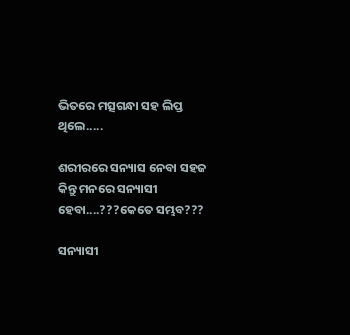ଭିତରେ ମତ୍ସଗନ୍ଧା ସହ ଲିପ୍ତ ଥିଲେ.....

ଶରୀରରେ ସନ୍ୟାସ ନେବା ସହଜ କିନ୍ତୁ ମନରେ ସନ୍ୟାସୀ ହେବା....???କେତେ ସମ୍ଭବ???

ସନ୍ୟାସୀ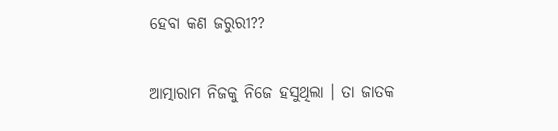ହେବା କଣ ଜରୁରୀ??

ଆତ୍ମାରାମ ନିଜକୁ ନିଜେ ହସୁଥିଲା । ତା ଜାତକ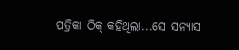ପତ୍ରିକା ଠିକ୍ କହିଥିଲା...ସେ ସନ୍ୟାସ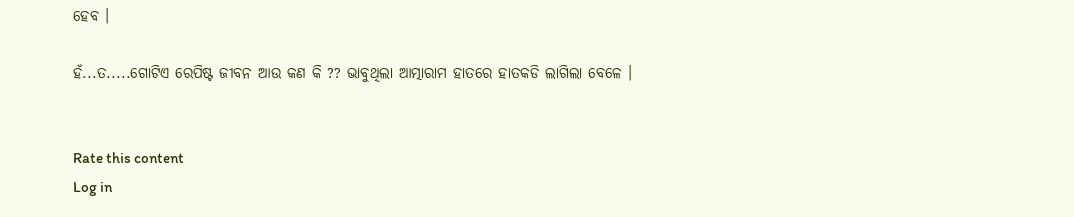ହେବ ।

ହଁ...ତ.....ଗୋଟିଏ ରେପିଷ୍ଟ ଜୀବନ ଆଉ କଣ କି ?? ଭାବୁଥିଲା ଆତ୍ମାରାମ ହାତରେ ହାତକଡି ଲାଗିଲା ବେଳେ ।


Rate this content
Log in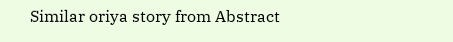Similar oriya story from Abstract